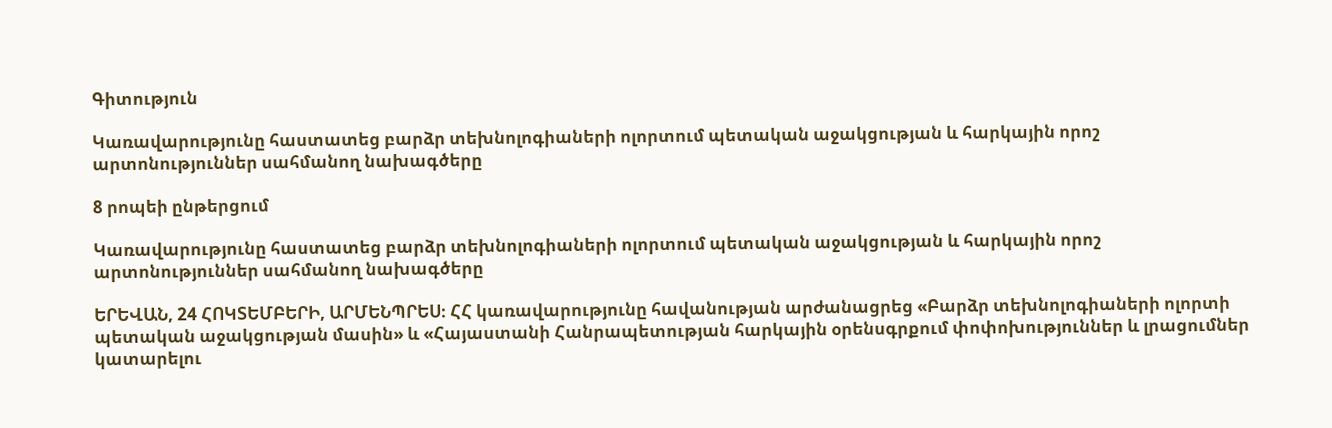Գիտություն

Կառավարությունը հաստատեց բարձր տեխնոլոգիաների ոլորտում պետական աջակցության և հարկային որոշ արտոնություններ սահմանող նախագծերը

8 րոպեի ընթերցում

Կառավարությունը հաստատեց բարձր տեխնոլոգիաների ոլորտում պետական աջակցության և հարկային որոշ արտոնություններ սահմանող նախագծերը

ԵՐԵՎԱՆ, 24 ՀՈԿՏԵՄԲԵՐԻ, ԱՐՄԵՆՊՐԵՍ։ ՀՀ կառավարությունը հավանության արժանացրեց «Բարձր տեխնոլոգիաների ոլորտի պետական աջակցության մասին» և «Հայաստանի Հանրապետության հարկային օրենսգրքում փոփոխություններ և լրացումներ կատարելու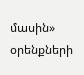մասին» օրենքների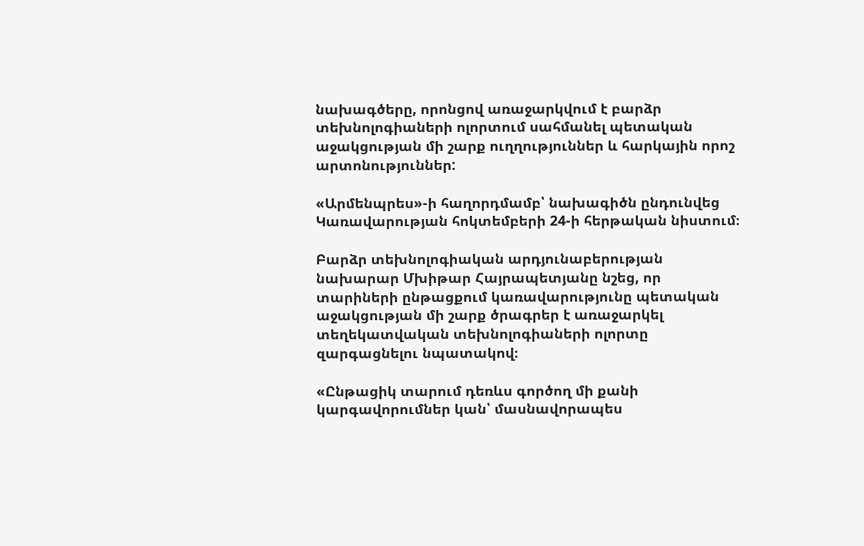նախագծերը, որոնցով առաջարկվում է բարձր տեխնոլոգիաների ոլորտում սահմանել պետական աջակցության մի շարք ուղղություններ և հարկային որոշ արտոնություններ:

«Արմենպրես»-ի հաղորդմամբ՝ նախագիծն ընդունվեց Կառավարության հոկտեմբերի 24-ի հերթական նիստում։

Բարձր տեխնոլոգիական արդյունաբերության նախարար Մխիթար Հայրապետյանը նշեց, որ տարիների ընթացքում կառավարությունը պետական աջակցության մի շարք ծրագրեր է առաջարկել տեղեկատվական տեխնոլոգիաների ոլորտը զարգացնելու նպատակով։

«Ընթացիկ տարում դեռևս գործող մի քանի կարգավորումներ կան՝ մասնավորապես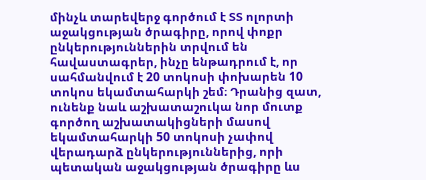մինչև տարեվերջ գործում է ՏՏ ոլորտի աջակցության ծրագիրը, որով փոքր ընկերություններին տրվում են հավաստագրեր, ինչը ենթադրում է, որ սահմանվում է 20 տոկոսի փոխարեն 10 տոկոս եկամտահարկի շեմ։ Դրանից զատ, ունենք նաև աշխատաշուկա նոր մուտք գործող աշխատակիցների մասով եկամտահարկի 50 տոկոսի չափով վերադարձ ընկերություններից, որի պետական աջակցության ծրագիրը ևս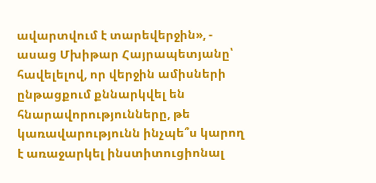ավարտվում է տարեվերջին», - ասաց Մխիթար Հայրապետյանը՝ հավելելով, որ վերջին ամիսների ընթացքում քննարկվել են հնարավորությունները, թե կառավարությունն ինչպե՞ս կարող է առաջարկել ինստիտուցիոնալ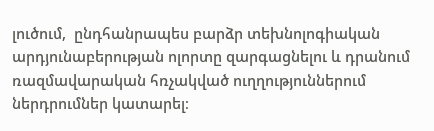լուծում,  ընդհանրապես բարձր տեխնոլոգիական արդյունաբերության ոլորտը զարգացնելու և դրանում ռազմավարական հռչակված ուղղություններում ներդրումներ կատարել։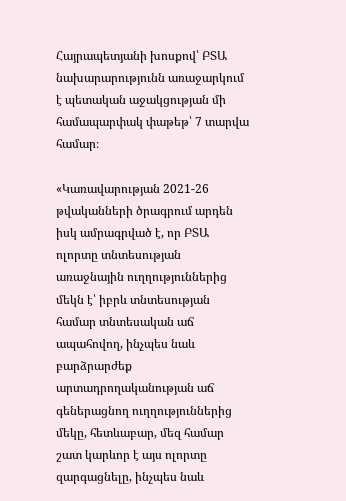Հայրապետյանի խոսքով՝ ԲՏԱ նախարարությունն առաջարկում է պետական աջակցության մի համապարփակ փաթեթ՝ 7 տարվա համար։

«Կառավարության 2021-26 թվականների ծրագրում արդեն իսկ ամրագրված է, որ ԲՏԱ ոլորտը տնտեսության առաջնային ուղղություններից մեկն է՝ իբրև տնտեսության համար տնտեսական աճ ապահովող, ինչպես նաև բարձրարժեք արտադրողականության աճ գեներացնող ուղղություններից մեկը, հետևաբար, մեզ համար շատ կարևոր է այս ոլորտը զարգացնելը, ինչպես նաև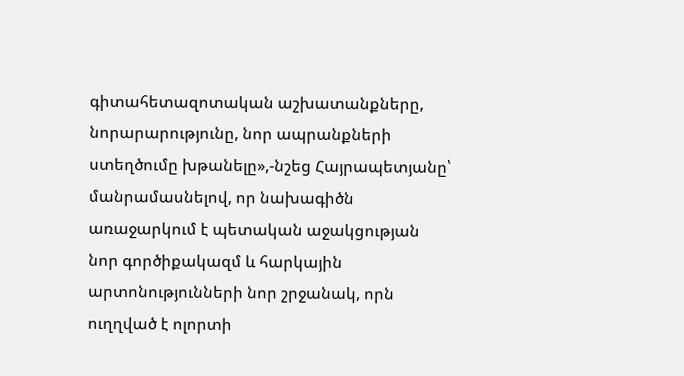գիտահետազոտական աշխատանքները, նորարարությունը, նոր ապրանքների ստեղծումը խթանելը»,-նշեց Հայրապետյանը՝ մանրամասնելով, որ նախագիծն առաջարկում է պետական աջակցության նոր գործիքակազմ և հարկային արտոնությունների նոր շրջանակ, որն ուղղված է ոլորտի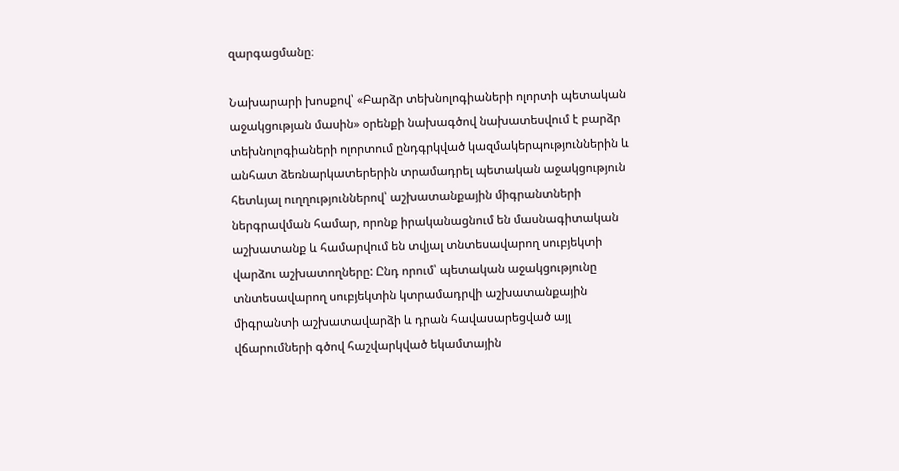զարգացմանը։

Նախարարի խոսքով՝ «Բարձր տեխնոլոգիաների ոլորտի պետական աջակցության մասին» օրենքի նախագծով նախատեսվում է բարձր տեխնոլոգիաների ոլորտում ընդգրկված կազմակերպություններին և անհատ ձեռնարկատերերին տրամադրել պետական աջակցություն հետևյալ ուղղություններով՝ աշխատանքային միգրանտների ներգրավման համար, որոնք իրականացնում են մասնագիտական աշխատանք և համարվում են տվյալ տնտեսավարող սուբյեկտի վարձու աշխատողները: Ընդ որում՝ պետական աջակցությունը տնտեսավարող սուբյեկտին կտրամադրվի աշխատանքային միգրանտի աշխատավարձի և դրան հավասարեցված այլ վճարումների գծով հաշվարկված եկամտային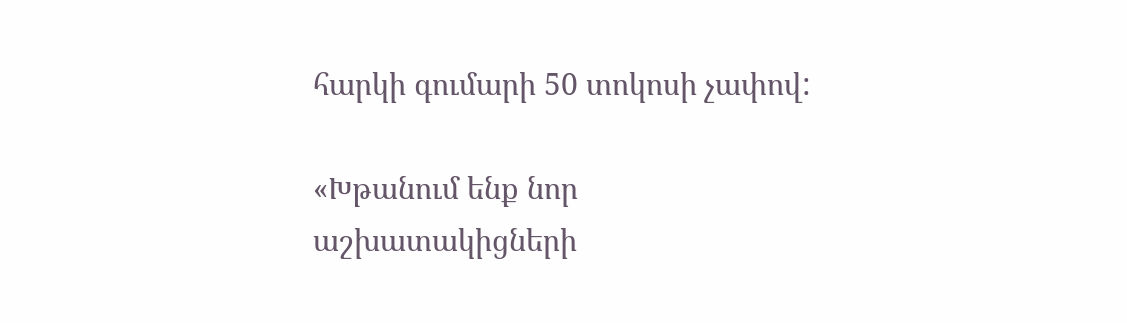հարկի գումարի 50 տոկոսի չափով:

«Խթանում ենք նոր աշխատակիցների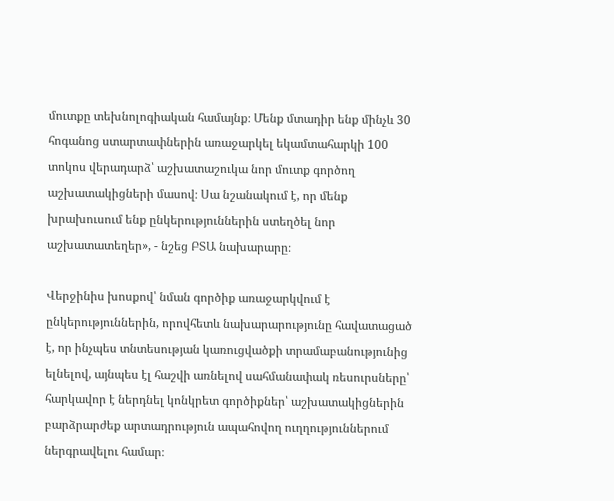մուտքը տեխնոլոգիական համայնք։ Մենք մտադիր ենք մինչև 30 հոգանոց ստարտափներին առաջարկել եկամտահարկի 100 տոկոս վերադարձ՝ աշխատաշուկա նոր մուտք գործող աշխատակիցների մասով։ Սա նշանակում է, որ մենք խրախուսում ենք ընկերություններին ստեղծել նոր աշխատատեղեր», - նշեց ԲՏԱ նախարարը։

Վերջինիս խոսքով՝ նման գործիք առաջարկվում է ընկերություններին, որովհետև նախարարությունը հավատացած է, որ ինչպես տնտեսության կառուցվածքի տրամաբանությունից ելնելով, այնպես էլ հաշվի առնելով սահմանափակ ռեսուրսները՝ հարկավոր է ներդնել կոնկրետ գործիքներ՝ աշխատակիցներին բարձրարժեք արտադրություն ապահովող ուղղություններում ներգրավելու համար։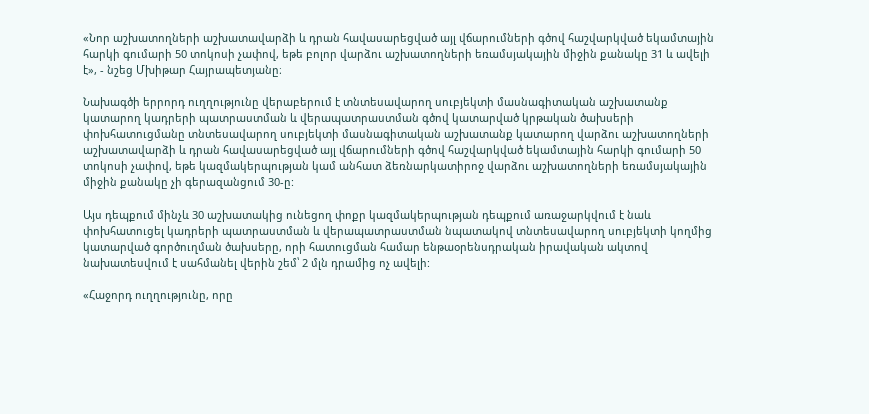«Նոր աշխատողների աշխատավարձի և դրան հավասարեցված այլ վճարումների գծով հաշվարկված եկամտային հարկի գումարի 50 տոկոսի չափով, եթե բոլոր վարձու աշխատողների եռամսյակային միջին քանակը 31 և ավելի է», - նշեց Մխիթար Հայրապետյանը։

Նախագծի երրորդ ուղղությունը վերաբերում է տնտեսավարող սուբյեկտի մասնագիտական աշխատանք կատարող կադրերի պատրաստման և վերապատրաստման գծով կատարված կրթական ծախսերի փոխհատուցմանը տնտեսավարող սուբյեկտի մասնագիտական աշխատանք կատարող վարձու աշխատողների աշխատավարձի և դրան հավասարեցված այլ վճարումների գծով հաշվարկված եկամտային հարկի գումարի 50 տոկոսի չափով, եթե կազմակերպության կամ անհատ ձեռնարկատիրոջ վարձու աշխատողների եռամսյակային միջին քանակը չի գերազանցում 30-ը:

Այս դեպքում մինչև 30 աշխատակից ունեցող փոքր կազմակերպության դեպքում առաջարկվում է նաև փոխհատուցել կադրերի պատրաստման և վերապատրաստման նպատակով տնտեսավարող սուբյեկտի կողմից կատարված գործուղման ծախսերը, որի հատուցման համար ենթաօրենսդրական իրավական ակտով նախատեսվում է սահմանել վերին շեմ՝ 2 մլն դրամից ոչ ավելի:

«Հաջորդ ուղղությունը, որը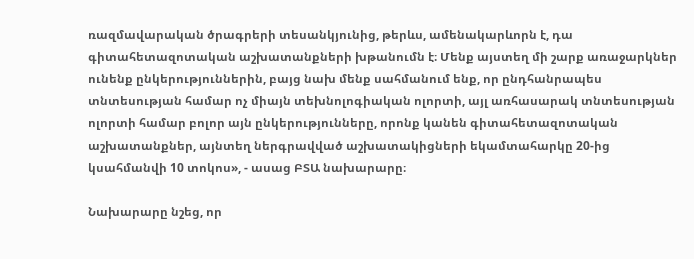ռազմավարական ծրագրերի տեսանկյունից, թերևս, ամենակարևորն է, դա գիտահետազոտական աշխատանքների խթանումն է։ Մենք այստեղ մի շարք առաջարկներ ունենք ընկերություններին, բայց նախ մենք սահմանում ենք, որ ընդհանրապես տնտեսության համար ոչ միայն տեխնոլոգիական ոլորտի, այլ առհասարակ տնտեսության ոլորտի համար բոլոր այն ընկերությունները, որոնք կանեն գիտահետազոտական աշխատանքներ, այնտեղ ներգրավված աշխատակիցների եկամտահարկը 20-ից կսահմանվի 10 տոկոս», - ասաց ԲՏԱ նախարարը։

Նախարարը նշեց, որ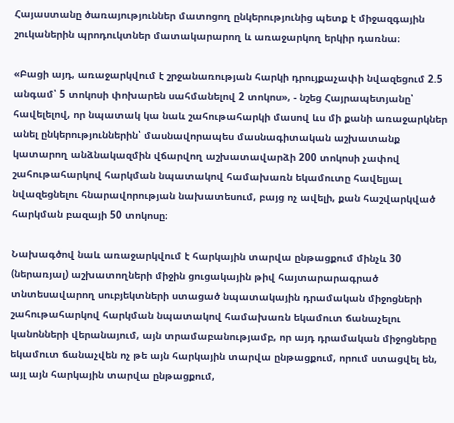Հայաստանը ծառայություններ մատոցող ընկերությունից պետք է միջազգային շուկաներին պրոդուկտներ մատակարարող և առաջարկող երկիր դառնա։

«Բացի այդ, առաջարկվում է շրջանառության հարկի դրույքաչափի նվազեցում 2.5 անգամ՝ 5 տոկոսի փոխարեն սահմանելով 2 տոկոս», - նշեց Հայրապետյանը՝ հավելելով, որ նպատակ կա նաև շահութահարկի մասով ևս մի քանի առաջարկներ անել ընկերություններին՝ մասնավորապես մասնագիտական աշխատանք կատարող անձնակազմին վճարվող աշխատավարձի 200 տոկոսի չափով շահութահարկով հարկման նպատակով համախառն եկամուտը հավելյալ նվազեցնելու հնարավորության նախատեսում, բայց ոչ ավելի, քան հաշվարկված հարկման բազայի 50 տոկոսը։

Նախագծով նաև առաջարկվում է հարկային տարվա ընթացքում մինչև 30 (ներառյալ) աշխատողների միջին ցուցակային թիվ հայտարարագրած տնտեսավարող սուբյեկտների ստացած նպատակային դրամական միջոցների շահութահարկով հարկման նպատակով համախառն եկամուտ ճանաչելու կանոնների վերանայում, այն տրամաբանությամբ, որ այդ դրամական միջոցները եկամուտ ճանաչվեն ոչ թե այն հարկային տարվա ընթացքում, որում ստացվել են, այլ այն հարկային տարվա ընթացքում,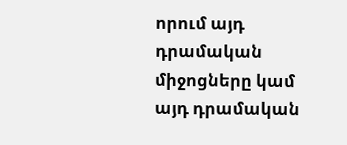որում այդ դրամական միջոցները կամ այդ դրամական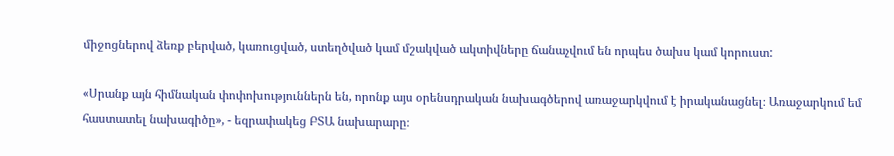միջոցներով ձեռք բերված, կառուցված, ստեղծված կամ մշակված ակտիվները ճանաչվում են որպես ծախս կամ կորուստ:

«Սրանք այն հիմնական փոփոխություններն են, որոնք այս օրենսդրական նախագծերով առաջարկվում է իրականացնել։ Առաջարկում եմ հաստատել նախագիծը», - եզրափակեց ԲՏԱ նախարարը։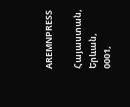AREMNPRESS

Հայաստան, Երևան, 0001,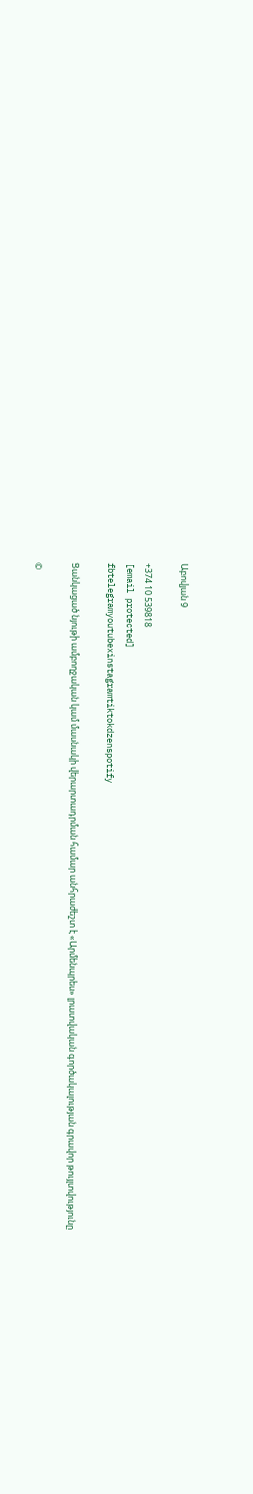Աբովյան 9

+374 10 539818
[email protected]
fbtelegramyoutubexinstagramtiktokdzenspotify

Ցանկացած նյութի ամբողջական կամ մասնակի վերարտադրման համար անհրաժեշտ է «Արմենպրես» լրատվական գործակալության գրավոր թույլտվությունը

©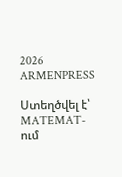2026 ARMENPRESS

Ստեղծվել է՝ MATEMAT-ում